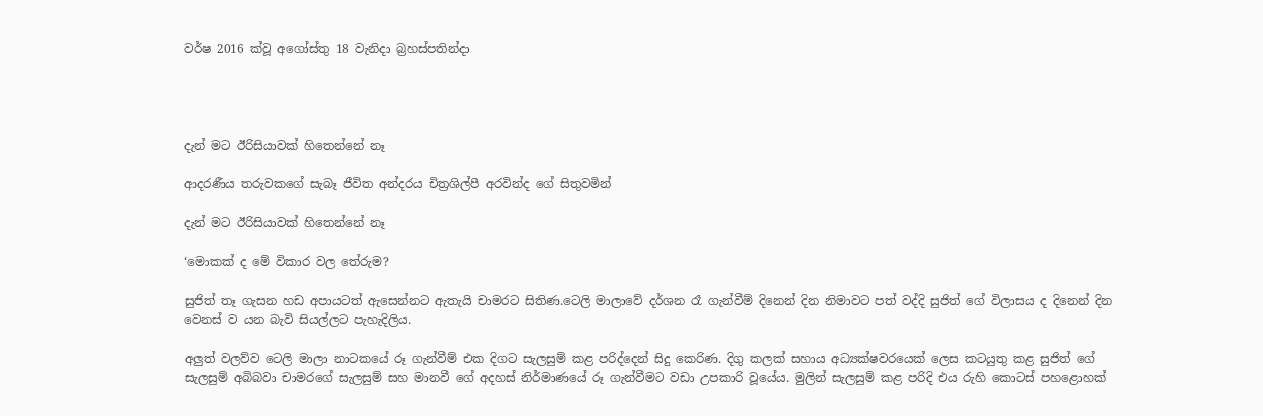වර්ෂ 2016 ක්වූ අගෝස්තු 18 වැනිදා බ්‍රහස්පතින්දා




දැන් මට ඊරිසියාවක් හිතෙන්නේ නෑ

ආදරණීය තරුවකගේ සැබෑ ජීවිත අන්දරය චිත්‍රශිල්පී අරවින්ද ගේ සිතුවමින්

දැන් මට ඊරිසියාවක් හිතෙන්නේ නෑ

‘මොකක් ද මේ විකාර වල තේරුම?

සුජිත් තෑ ගැසන හඩ අපායටත් ඇසෙන්නට ඇතැයි චාමරට සිතිණ.ටෙලි මාලාවේ දර්ශන රෑ ගැන්වීම් දිනෙන් දින නිමාවට පත් වද්දි සුජිත් ගේ විලාසය ද දිනෙන් දින වෙනස් ව යන බැවි සියල්ලට පැහැදිලිය.

අලුත් වලව්ව ටෙලි මාලා නාටකයේ රූ ගැන්වීම් එක දිගට සැලසුම් කළ පරිද්දෙන් සිදු කෙරිණ. දිගු කලක් සහාය අධ්‍යක්ෂවරයෙක් ලෙස කටයුතු කළ සුජිත් ගේ සැලසුම් අබිබවා චාමරගේ සැලසුම් සහ මානවී ගේ අදහස් නිර්මාණයේ රූ ගැන්වීමට වඩා උපකාරි වූයේය. මුලින් සැලසුම් කළ පරිදි එය රුහි කොටස් පහළොහක්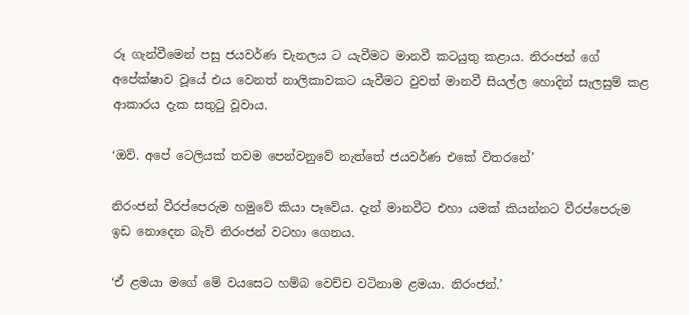රූ ගැන්වීමෙන් පසු ජයවර්ණ චැනලය ට යැවීමට මානවී කටයුතු කළාය. නිරංජන් ගේ අපේක්ෂාව වූයේ එය වෙනත් නාලිකාවකට යැවීමට වුවත් මානවී සියල්ල හොදින් සැලසුම් කළ ආකාරය දැක සතුටු වූවාය.

‘ඔව්. අපේ ටෙලියක් තවම පෙන්වනුවේ නැත්තේ ජයවර්ණ එකේ විතරනේ’

නිරංජන් වීරප්පෙරුම හමුවේ කියා පෑවේය. දැන් මානවීට එහා යමක් කියන්නට වීරප්පෙරුම ඉඩ නොදෙන බැව් නිරංජන් වටහා ගෙනය.

‘ඒ ළමයා මගේ මේ වයසෙට හම්බ වෙච්ච වටිනාම ළමයා. නිරංජන්.’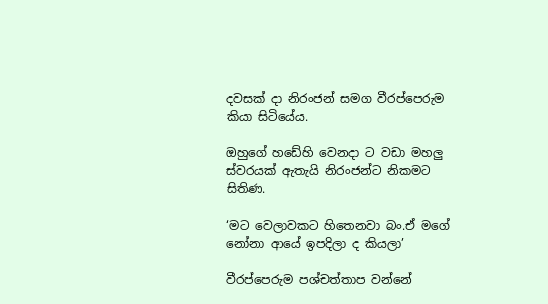දවසක් දා නිරංජන් සමග වීරප්පෙරුම කියා සිටියේය.

ඔහුගේ හඩේහි වෙනදා ට වඩා මහලු ස්වරයක් ඇතැයි නිරංජන්ට නිකමට සිතිණ.

‘මට වෙලාවකට හිතෙනවා බං.ඒ මගේ නෝනා ආයේ ඉපදිලා ද කියලා’

වීරප්පෙරුම පශ්චත්තාප වන්නේ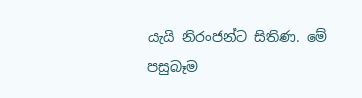යැයි නිරංජන්ට සිතිණ. මේ පසුබෑම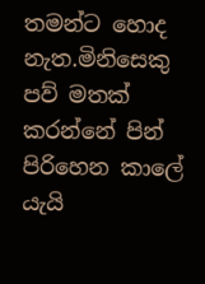තමන්ට හොද නැත.මිනිසෙකු පව් මතක් කරන්නේ පින් පිරිහෙන කාලේ යැයි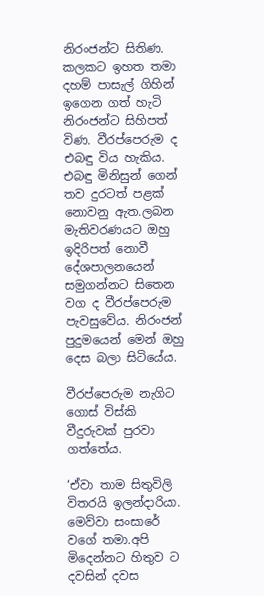නිරංජන්ට සිතිණ. කලකට ඉහත තමා දහම් පාසැල් ගිහින් ඉගෙන ගත් හැටි නිරංජන්ට සිහිපත් විණ. වීරප්පෙරුම ද එබඳු විය හැකිය. එබඳු මිනිසුන් ගෙන් තව දුරටත් පළක් නොවනු ඇත.ලබන මැතිවරණයට ඔහු ඉදිරිපත් නොවී දේශපාලනයෙන් සමුගන්නට සිතෙන වග ද වීරප්පෙරුම පැවසුවේය. නිරංජන් පුදුමයෙන් මෙන් ඔහු දෙස බලා සිටියේය.

වීරප්පෙරුම නැගිට ගොස් විස්කි වීදුරුවක් පුරවා ගත්තේය.

‘ඒවා තාම සිතුවිලි විතරයි ඉලන්දාරියා. මෙව්වා සංසාරේ වගේ තමා.අපි මිදෙන්නට හිතුව ට දවසින් දවස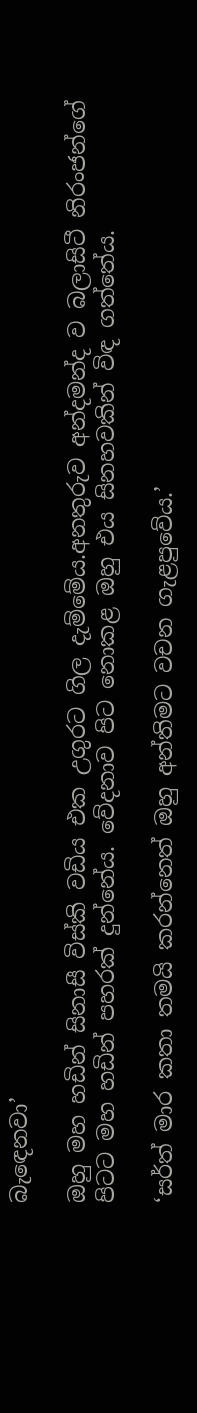බැඳෙනවා’

ඔහු මහ හඩින් සිනාසී විස්කි වඩිය එක උගුරට ගිල දැම්මේය.අනතුරුව අන්දමන්ද ව බලාසිටී නිරංජන්ගේ පිටට මහ හඩින් පහරක් දුන්නේය. වේදනාව පිට නොකළ ඔහු එය සිනහවකින් විඳ ගත්තේය.

‘සර්ත් මාර කතා තමයි කරන්නෙත් ඔහු අන්තිමට වචන ගැළපුවේය.’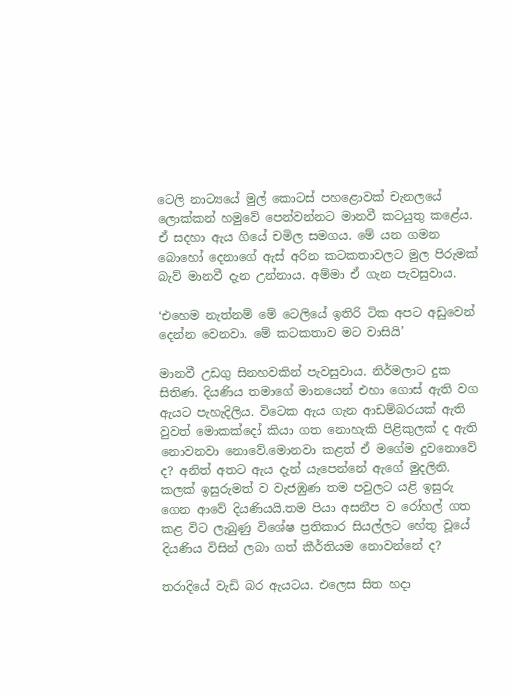ටෙලි නාට්‍යයේ මුල් කොටස් පහළොවක් චැනලයේ ලොක්කන් හමුවේ පෙන්වන්නට මානවී කටයුතු කළේය. ඒ සදහා ඇය ගියේ චමිල සමගය. මේ යන ගමන බොහෝ දෙනාගේ ඇස් අරින කටකතාවලට මුල පිරුමක් බැව් මානවී දැන උන්නාය. අම්මා ඒ ගැන පැවසුවාය.

‘එහෙම නැත්නම් මේ ටෙලියේ ඉතිරි ටික අපට අඩුවෙන් දෙන්න වෙනවා. මේ කටකතාව මට වාසියි’

මානවී උඩගු සිනහවකින් පැවසුවාය. නිර්මලාට දුක සිතිණ. දියණිය තමාගේ මානයෙන් එහා ගොස් ඇති වග ඇයට පැහැදිලිය. විටෙක ඇය ගැන ආඩම්බරයක් ඇති වුවත් මොකක්දෝ කියා ගත නොහැකි පිළිකුලක් ද ඇති නොවනවා නොවේ.මොනවා කළත් ඒ මගේම දුවනොවේ ද? අනිත් අතට ඇය දැන් යැපෙන්නේ ඇගේ මුදලිනි. කලක් ඉසුරුමත් ව වැ‍ජඹුණ තම පවුලට යළි ඉසුරු ගෙන ආවේ දියණියයි.තම පියා අසනීප ව රෝහල් ගත කළ විට ලැබුණු විශේෂ ප්‍රතිකාර සියල්ලට හේතු වූයේ දියණිය විසින් ලබා ගත් කීර්තියම නොවන්නේ ද?

තරාදියේ වැඩි බර ඇයටය. එලෙස සිත හදා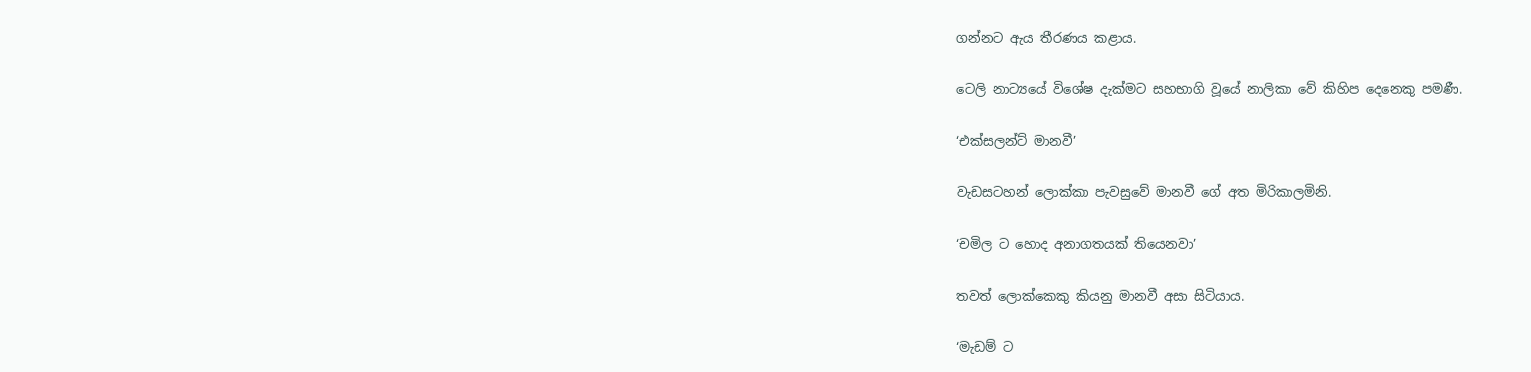ගන්නට ඇය තීරණය කළාය.

ටෙලි නාට්‍යයේ විශේෂ දැක්මට සහභාගි වූයේ නාලිකා වේ කිහිප දෙනෙකු පමණී.

‘එක්සලන්ට් මානවී’

වැඩසටහන් ලොක්කා පැවසුවේ මානවී ගේ අත මිරිකාලමිනි.

‘චමිල ට හොද අනාගතයක් තියෙනවා’

තවත් ලොක්කෙකු කියනු මානවී අසා සිටියාය.

‘මැඩම් ට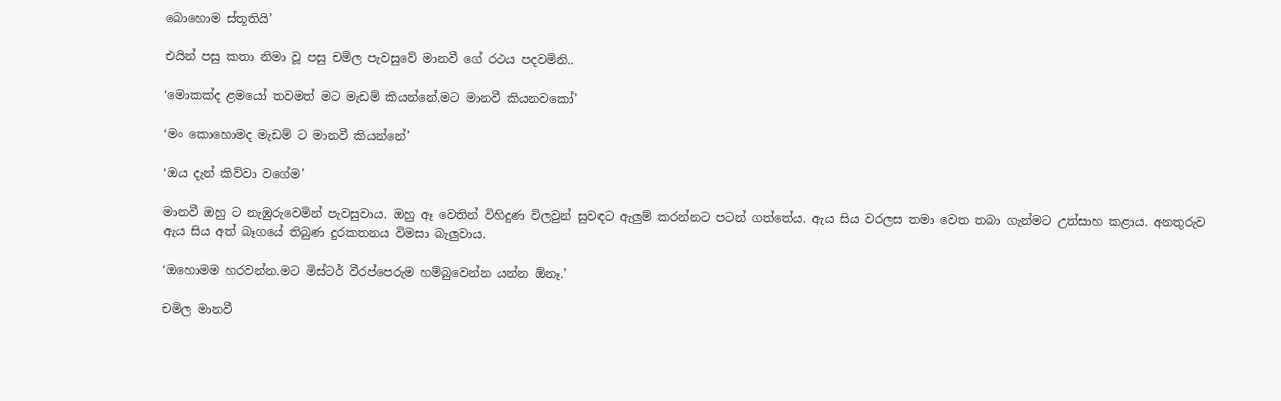බොහොම ස්තූතියි’

එයින් පසු කතා නිමා වූ පසු චමිල පැවසුවේ මානවී ගේ රථය පදවමිනි..

‘මොකක්ද ළමයෝ තවමත් මට මැඩම් කියන්නේ.මට මානවී කියනවකෝ’

‘මං කොහොමද මැඩම් ට මානවී කියන්නේ’

‘ඔය දැන් කිව්වා වගේම’

මානවී ඔහු ට නැඹුරුවෙමින් පැවසුවාය. ඔහු ඈ වෙතින් විහිදුණ විලවුන් සුවඳට ඇලුම් කරන්නට පටන් ගත්තේය. ඇය සිය වරලස තමා වෙත තබා ගැන්මට උත්සාහ කළාය. අනතුරුව ඇය සිය අත් බෑගයේ තිබුණ දුරකතනය විමසා බැලුවාය.

‘ඔහොමම හරවන්න.මට මිස්ටර් වීරප්පෙරුම හම්බුවෙන්න යන්න ඕනෑ.’

චමිල මානවී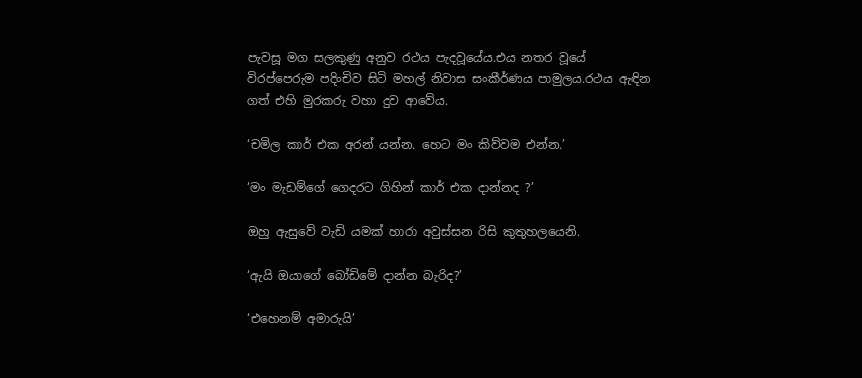පැවසූ මග සලකුණු අනුව රථය පැදවූයේය.එය නතර වූයේ විරප්පෙරුම පදිංචිව සිටි මහල් නිවාස සංකීර්ණය පාමුලය.රථය ඇඳින ගත් එහි මුරකරු වහා දුව ආවේය.

‘චමිල කාර් එක අරන් යන්න. හෙට මං කිව්වම එන්න.’

‘මං මැඩම්ගේ ගෙදරට ගිහින් කාර් එක දාන්නද ?’

ඔහු ඇසුවේ වැඩි යමක් හාරා අවුස්සන රිසි කුතුහලයෙනි.

‘ඇයි ඔයාගේ බෝඩිමේ දාන්න බැරිද?’

‘එහෙනම් අමාරුයි’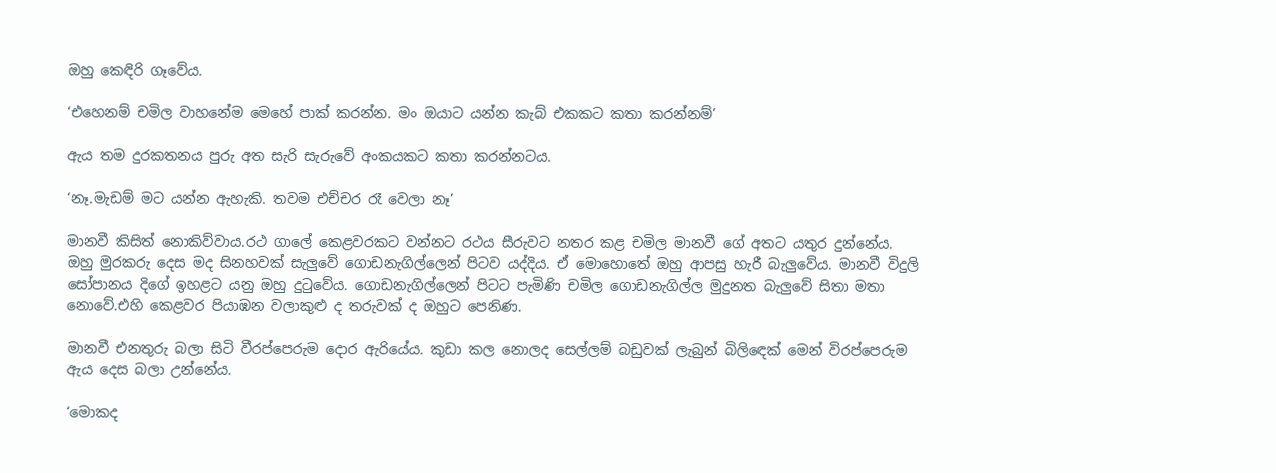ඔහු කෙඳිරි ගෑවේය.

‘එහෙනම් චමිල වාහනේම මෙහේ පාක් කරන්න. මං ඔයාට යන්න කැබ් එකකට කතා කරන්නම්’

ඇය තම දුරකතනය පුරු අත සැරි සැරුවේ අංකයකට කතා කරන්නටය.

‘නෑ.මැඩම් මට යන්න ඇහැකි. තවම එච්චර රෑ වෙලා නෑ’

මානවී කිසිත් නොකිව්වාය.රථ ගාලේ කෙළවරකට වන්නට රථය සීරුවට නතර කළ චමිල මානවී ගේ අතට යතුර දුන්නේය. ඔහු මුරකරු දෙස මද සිනහවක් සැලුවේ ගොඩනැගිල්ලෙන් පිටව යද්දිය. ඒ මොහොතේ ඔහු ආපසු හැරී බැලුවේය. මානවී විදුලි සෝපානය දිගේ ඉහළට යනු ඔහු දුටුවේය. ගොඩනැගිල්ලෙන් පිටට පැමිණි චමිල ගොඩනැගිල්ල මුදුනත බැලුවේ සිතා මතා නොවේ.එහි කෙළවර පියාඹන වලාකුළු ද තරුවක් ද ඔහුට පෙනිණ.

මානවී එනතුරු බලා සිටි වීරප්පෙරුම දොර ඇරියේය. කුඩා කල නොලද සෙල්ලම් බඩුවක් ලැබුන් බිලිඳෙක් මෙන් විරප්පෙරුම ඇය දෙස බලා උන්නේය.

‘මොකද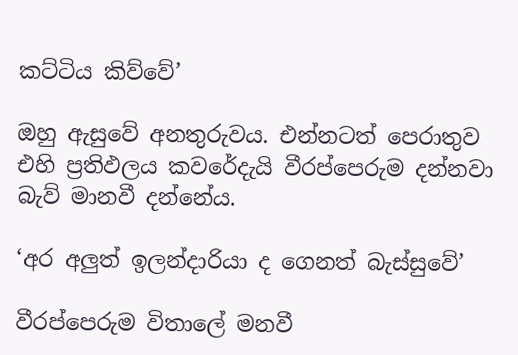කට්ටිය කිව්වේ’

ඔහු ඇසුවේ අනතුරුවය. එන්නටත් පෙරාතුව එහි ප්‍රතිඵලය කවරේදැයි වීරප්පෙරුම දන්නවා බැව් මානවී දන්නේය.

‘අර අලුත් ඉලන්දාරියා ද ගෙනත් බැස්සුවේ’

වීරප්පෙරුම විතාලේ මනවී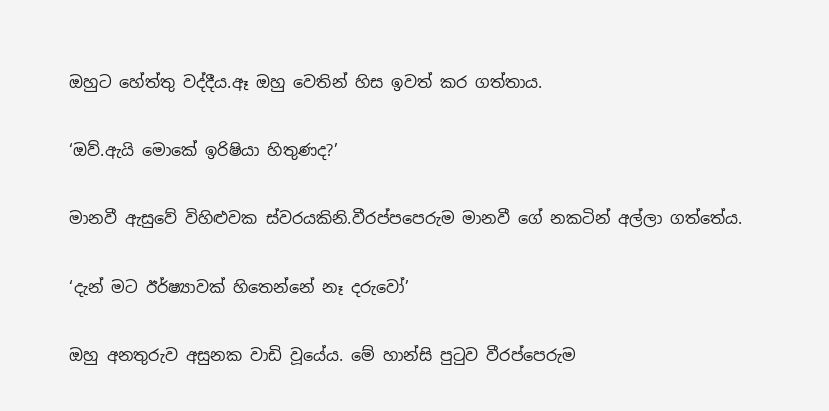ඔහුට හේත්තු වද්දීය.ඈ ඔහු වෙතින් හිස ඉවත් කර ගත්තාය.

‘ඔව්.ඇයි මොකේ ඉරිෂියා හිතුණද?’

මානවී ඇසුවේ විහිළුවක ස්වරයකිනි.වීරප්පපෙරුම මානවී ගේ නකටින් අල්ලා ගත්තේය.

‘දැන් මට ඊර්ෂ්‍යාවක් හිතෙන්නේ නෑ දරුවෝ’

ඔහු අනතුරුව අසුනක වාඩි වූයේය. මේ හාන්සි පුටුව වීරප්පෙරුම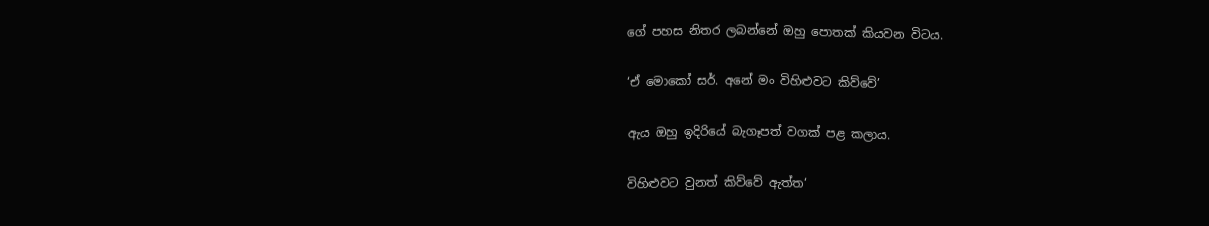ගේ පහස නිතර ලබන්නේ ඔහු පොතක් කියවන විටය.

‘ඒ මොකෝ සර්. අනේ මං විහිළුවට කිව්වේ’

ඇය ඔහු ඉදිරියේ බැගෑපත් වගක් පළ කලාය.

විහිළුවට වුනත් කිව්වේ ඇත්ත‘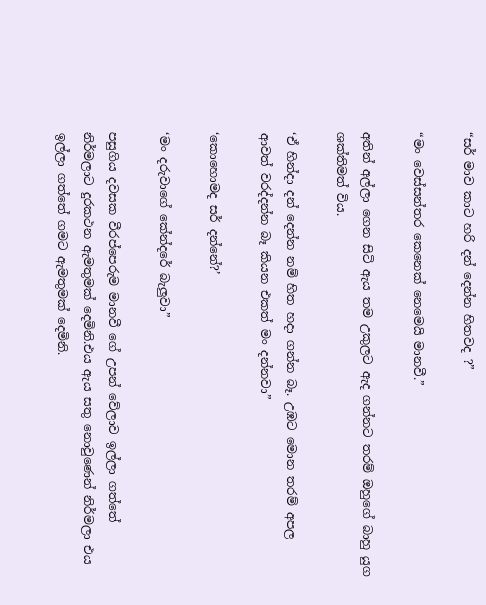“සර් මාව කාට හරි දන් දෙන්න හිතවද ?”

“මං වෙස්සන්තර කෙනෙක් නෙමෙයි මානවී.”

අතින් අල්ලා ගෙන සිටි ඇය තම උකුලට ඇද ගන්නට තරම් ඔහුගේ බාහු යුග ශක්තිමත් විය.

‘ඒ හින්දා දන් දෙන්න නම් හිත හදා ගන්න බෑ. උඹට මොන තරම් අපල ආවත් වරද්දන්න බෑ කියන එකත් මං දන්නවා”

‘කොහොමද සර් දන්නේ?’

‘මං දරුවාගේ කේන්දරේ බැලුවා”

පසුගිය දවසක වීරප්පෙරුම මානවී ගේ උපන් වේලාව ඉල්ලා ගත්තේ නිර්මලාට දුරකථන ඇමතුමක් දෙමිනි.එය ඇය සතු නොවුණෙන් නිර්මලා එය ඉල්ලා ගත්තේ ගමට ඇමතුමක් දෙමිනි.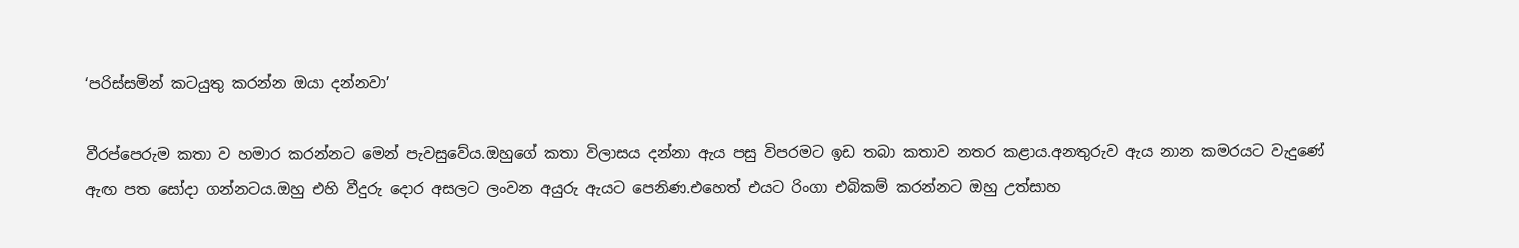‘පරිස්සමින් කටයුතු කරන්න ඔයා දන්නවා’

වීරප්පෙරුම කතා ව හමාර කරන්නට මෙන් පැවසුවේය.ඔහුගේ කතා විලාසය දන්නා ඇය පසු විපරමට ඉඩ තබා කතාව නතර කළාය.අනතුරුව ඇය නාන කමරයට වැදුණේ ඇඟ පත සෝදා ගන්නටය.ඔහු එහි වීදුරු දොර අසලට ලංවන අයුරු ඇයට පෙනිණ.එහෙත් එයට රිංගා එබිකම් කරන්නට ඔහු උත්සාහ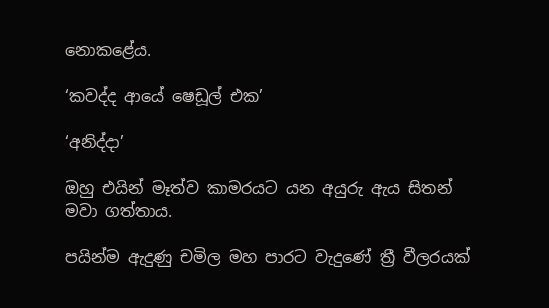නොකළේය.

‘කවද්ද ආයේ ෂෙඩූල් එක’

‘අනිද්දා’

ඔහු එයින් මෑත්ව කාමරයට යන අයුරු ඇය සිතන් මවා ගත්තාය.

පයින්ම ඇදුණු චමිල මහ පාරට වැදුණේ ත්‍රී වීලරයක්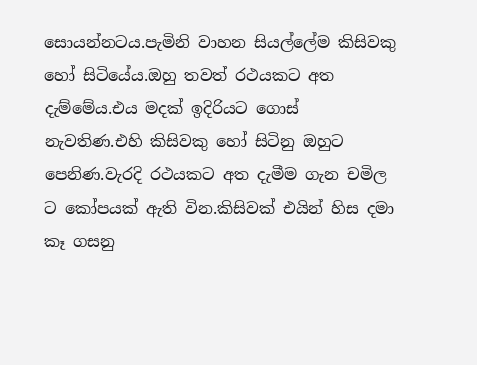සොයන්නටය.පැමිනි වාහන සියල්ලේම කිසිවකු හෝ සිටියේය.ඔහු තවත් රථයකට අත දැම්මේය.එය මදක් ඉදිරියට ගොස් නැවතිණ.එහි කිසිවකු හෝ සිටිනු ඔහුට පෙනිණ.වැරදි රථයකට අත දැමීම ගැන චමිල ට කෝපයක් ඇති වින.කිසිවක් එයින් හිස දමා කෑ ගසනු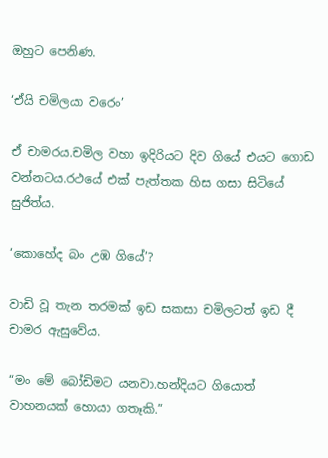ඔහුට පෙනිණ.

‘ඒයි චමිලයා වරෙං’

ඒ චාමරය.චමිල වහා ඉදිරියට දිව ගියේ එයට ගොඩ වන්නටය.රථයේ එක් පැත්තක හිස ගසා සිටියේ සුජිත්ය.

‘කොහේද බං උඹ ගියේ’?

වාඩි වූ තැන තරමක් ඉඩ සකසා චමිලටත් ඉඩ දී චාමර ඇසුවේය.

“මං මේ බෝඩිමට යනවා.හන්දියට ගියොත් වාහනයක් හොයා ගතෑකි.”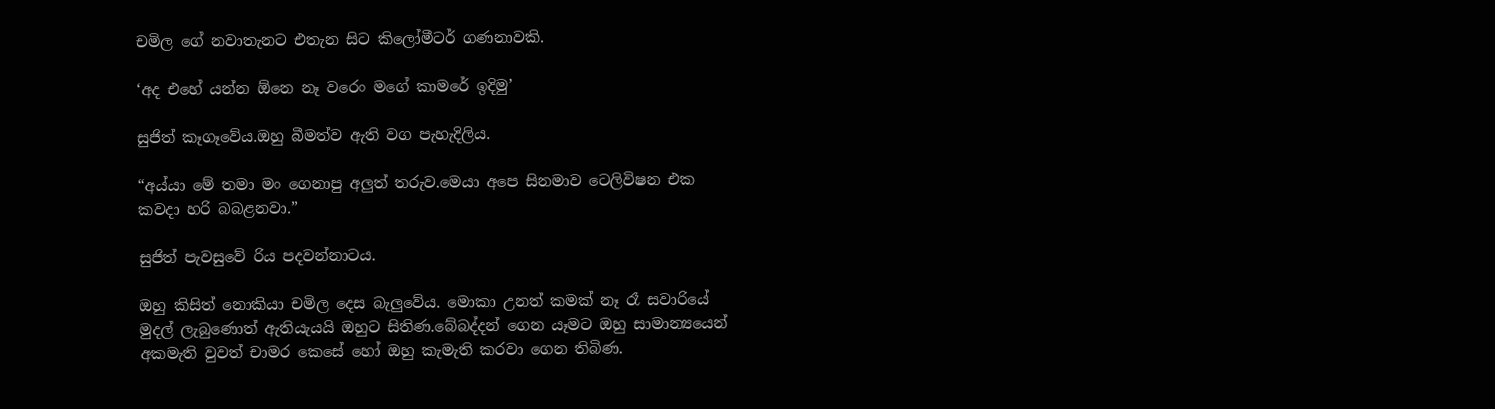චමිල ගේ නවාතැනට එතැන සිට කිලෝමීටර් ගණනාවකි.

‘අද එහේ යන්න ඕනෙ නෑ වරෙං මගේ කාමරේ ඉදිමු’

සුජිත් කෑගෑවේය.ඔහු බීමත්ව ඇති වග පැහැදිලිය.

“අය්යා මේ තමා මං ගෙනාපු අලුත් තරුව.මෙයා අපෙ සිනමාව ටෙලිවිෂන එක කවදා හරි බබළනවා.”

සුජිත් පැවසුවේ රිය පදවන්නාටය.

ඔහු කිසිත් නොකියා චමිල දෙස බැලුවේය. මොකා උනත් කමක් නෑ රෑ සවාරියේ මුදල් ලැබුණොත් ඇතියැයයි ඔහුට සිතිණ.බේබද්දන් ගෙන යෑමට ඔහු සාමාන්‍යයෙන් අකමැති වුවත් චාමර කෙසේ හෝ ඔහු කැමැති කරවා ගෙන තිබිණ.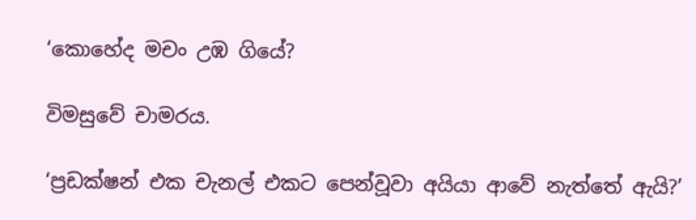‘කොහේද මචං උඹ ගියේ?

විමසුවේ චාමරය.

‘ප්‍රඩක්ෂන් එක චැනල් එකට පෙන්වූවා අයියා ආවේ නැත්තේ ඇයි?’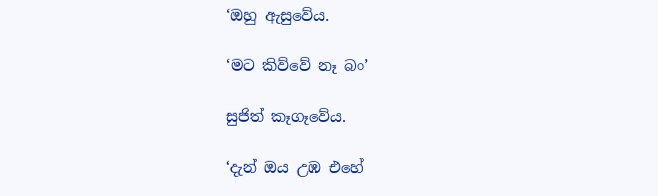‘ඔහු ඇසුවේය.

‘මට කිව්වේ නෑ බං’

සුජිත් කෑගෑවේය.

‘දැන් ඔය උඹ එහේ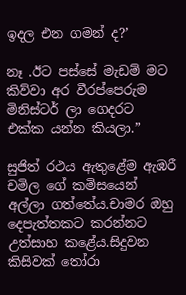ඉදල එන ගමන් ද?’

නෑ .ඊට පස්සේ මැඩම් මට කිව්වා අර වීරප්පෙරුම මිනිස්ටර් ලා ගෙදරට එක්ක යන්න කියලා.”

සුජිත් රථය ඇතුළේම ඇඹරී චමිල ගේ කමිසයෙන් අල්ලා ගත්තේය.චාමර ඔහු දෙපැත්තකට කරන්නට උත්සාහ කළේය.සිදුවන කිසිවක් තෝරා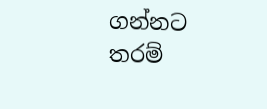ගන්නට තරම්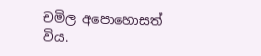චමිල අපොහොසත් විය.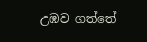උඹව ගත්තේ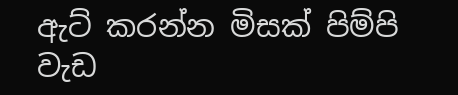ඇට් කරන්න මිසක් පිම්පි වැඩ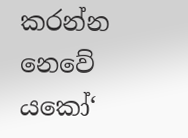කරන්න නෙවේ යකෝ‘